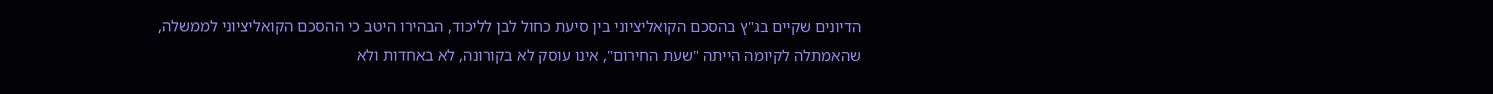הדיונים שקיים בג"ץ בהסכם הקואליציוני בין סיעת כחול לבן לליכוד, הבהירו היטב כי ההסכם הקואליציוני לממשלה, שהאמתלה לקיומה הייתה "שעת החירום", אינו עוסק לא בקורונה, לא באחדות ולא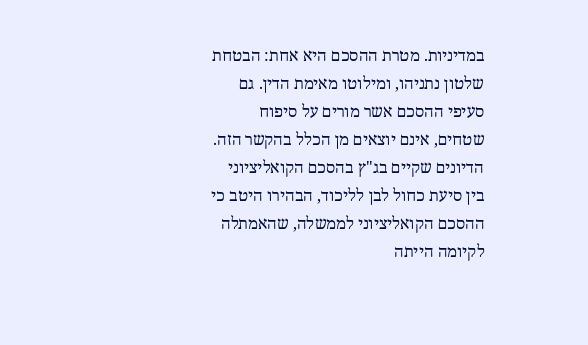במדיניות. מטרת ההסכם היא אחת: הבטחת שלטון נתניהו, ומילוטו מאימת הדין. גם סעיפי ההסכם אשר מורים על סיפוח שטחים, אינם יוצאים מן הכלל בהקשר הזה.
הדיונים שקיים בג"ץ בהסכם הקואליציוני בין סיעת כחול לבן לליכוד, הבהירו היטב כי ההסכם הקואליציוני לממשלה, שהאמתלה לקיומה הייתה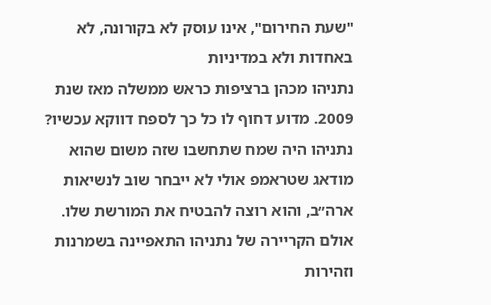"שעת החירום", אינו עוסק לא בקורונה, לא באחדות ולא במדיניות
נתניהו מכהן ברציפות כראש ממשלה מאז שנת 2009. מדוע דחוף לו כל כך לספח דווקא עכשיו? נתניהו היה שמח שתחשבו שזה משום שהוא מודאג שטראמפ אולי לא ייבחר שוב לנשיאות ארה״ב, והוא רוצה להבטיח את המורשת שלו. אולם הקריירה של נתניהו התאפיינה בשמרנות וזהירות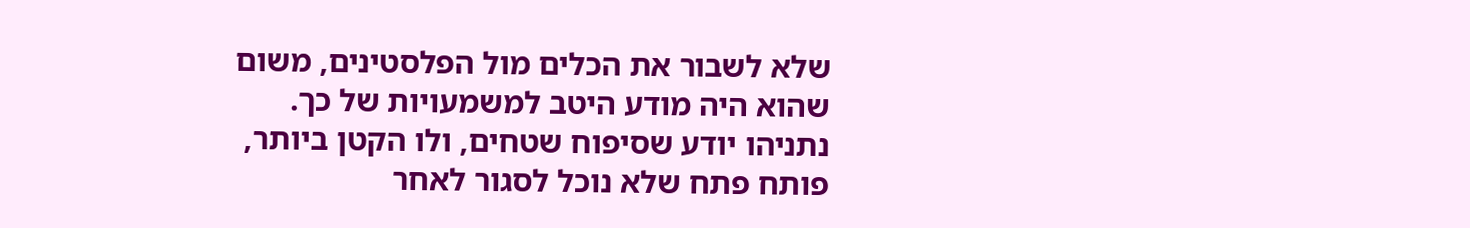שלא לשבור את הכלים מול הפלסטינים, משום שהוא היה מודע היטב למשמעויות של כך.
נתניהו יודע שסיפוח שטחים, ולו הקטן ביותר, פותח פתח שלא נוכל לסגור לאחר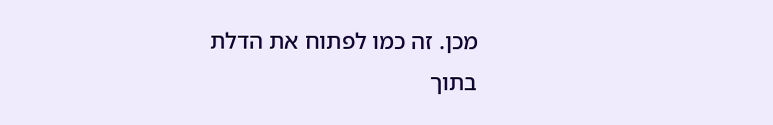מכן. זה כמו לפתוח את הדלת בתוך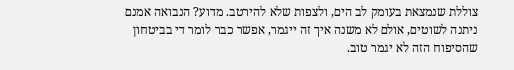צוללת שנמצאת בעומק לב הים, ולצפות שלא להירטב. מדוע? הנבואה אמנם ניתנה לשוטים, אולם לא משנה איך זה ייגמר, אפשר כבר לומר די בביטחון שהסיפוח הזה לא יגמר טוב.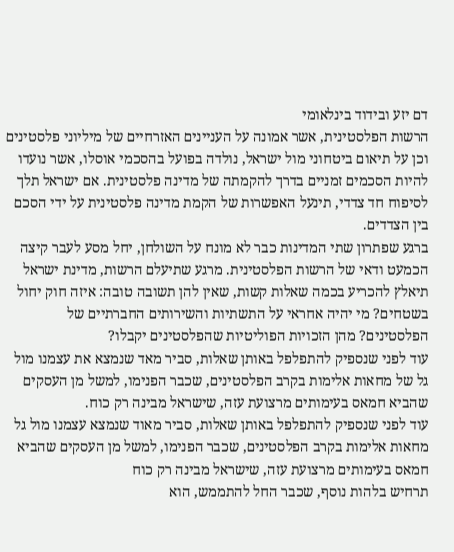דם יזע ובידוד בינלאומי
הרשות הפלסטינית, אשר אמונה על העניינים האזרחיים של מיליוני פלסטינים וכן על תיאום ביטחוני מול ישראל, נולדה בפועל בהסכמי אוסלו, אשר נועדו להיות הסכמים זמניים בדרך להקמתה של מדינה פלסטינית. אם ישראל תלך לסיפוח חד צדדי, תינעל האפשרות של הקמת מדינה פלסטינית על ידי הסכם בין הצדדים.
ברגע שפתרון שתי המדינות כבר לא מונח על השולחן, יחל מסע לעבר קיצה הכמעט ודאי של הרשות הפלסטינית. מרגע שתיעלם הרשות, מדינת ישראל תיאלץ להכריע בכמה שאלות קשות, שאין להן תשובה טובה: איזה חוק יחול בשטחים? מי יהיה אחראי על התשתיות והשירותים החברתיים של הפלסטינים? מהן הזכויות הפוליטיות שהפלסטינים יקבלו?
עוד לפני שנספיק להתפלפל באותן שאלות, סביר מאד שנמצא את עצמנו מול גל של מחאות אלימות בקרב הפלסטינים, שכבר הפנימו, למשל מן העסקים שהביא חמאס בעימותים מרצועת עזה, שישראל מבינה רק כוח.
עוד לפני שנספיק להתפלפל באותן שאלות, סביר מאוד שנמצא עצמנו מול גל מחאות אלימות בקרב הפלסטינים, שכבר הפנימו, למשל מן העסקים שהביא חמאס בעימותים מרצועת עזה, שישראל מבינה רק כוח
תרחיש בלהות נוסף, שכבר החל להתממש, הוא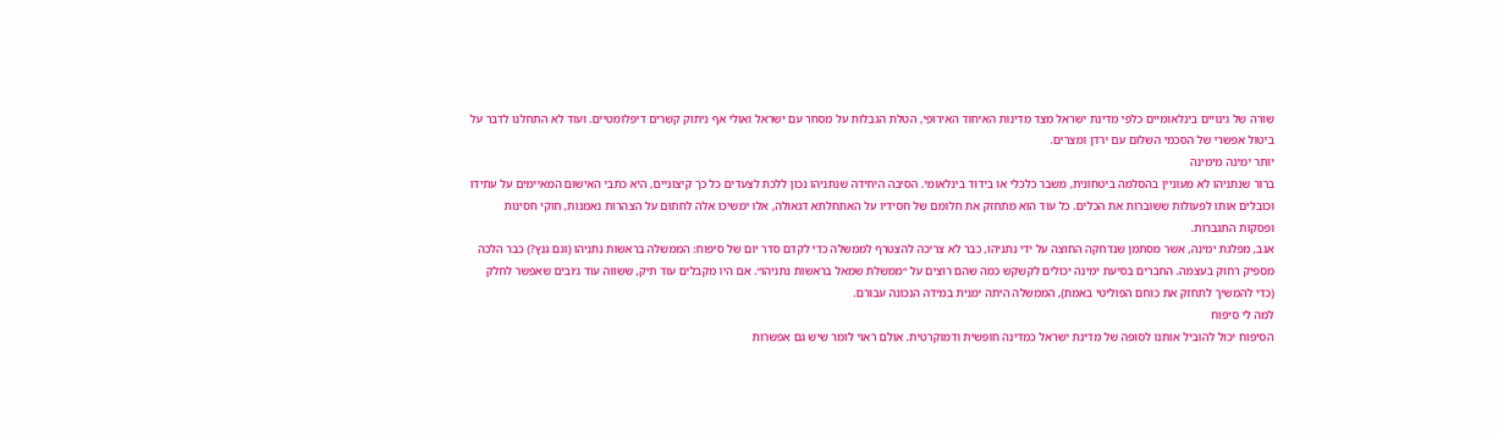שורה של גינויים בינלאומיים כלפי מדינת ישראל מצד מדינות האיחוד האירופי, הטלת הגבלות על מסחר עם ישראל ואולי אף ניתוק קשרים דיפלומטיים. ועוד לא התחלנו לדבר על ביטול אפשרי של הסכמי השלום עם ירדן ומצרים.
יותר ימינה מימינה
ברור שנתניהו לא מעוניין בהסלמה ביטחונית, משבר כלכלי או בידוד בינלאומי. הסיבה היחידה שנתניהו נכון ללכת לצעדים כל כך קיצוניים, היא כתבי האישום המאיימים על עתידו וכובלים אותו לפעולות ששוברות את הכלים. כל עוד הוא מתחזק את חלומם של חסידיו על האתחלתא דגאולה, אלו ימשיכו אלה לחתום על הצהרות נאמנות, חוקי חסינות ופסקות התגברות.
אגב, מפלגת ימינה, אשר מסתמן שנדחקה החוצה על ידי נתניהו, כבר לא צריכה להצטרף לממשלה כדי לקדם סדר יום של סיפוח: הממשלה בראשות נתניהו (וגם גנץ?) כבר הלכה מספיק רחוק בעצמה. החברים בסיעת ימינה יכולים לקשקש כמה שהם רוצים על ״ממשלת שמאל בראשות נתניהו״. אם היו מקבלים עוד תיק, ששווה עוד ג׳ובים שאפשר לחלק (כדי להמשיך לתחזק את כוחם הפוליטי באמת), הממשלה היתה ימנית במידה הנכונה עבורם.
למה לי סיפוח
הסיפוח יכול להוביל אותנו לסופה של מדינת ישראל כמדינה חופשית ודמוקרטית. אולם ראוי לומר שיש גם אפשרות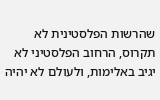שהרשות הפלסטינית לא תקרוס, הרחוב הפלסטיני לא יגיב באלימות, ולעולם לא יהיה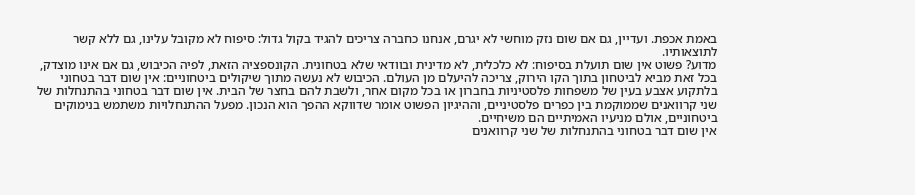באמת אכפת. ועדיין, גם אם שום נזק מוחשי לא יגרם, אנחנו כחברה צריכים להגיד בקול גדול: סיפוח לא מקובל עלינו, גם ללא קשר לתוצאותיו.
מדוע? פשוט אין שום תועלת בסיפוח: לא כלכלית, לא מדינית ובוודאי שלא בטחונית. הקונספציה הזאת, לפיה הכיבוש, גם אם אינו מוצדק, בכל זאת מביא לביטחון בתוך הקו הירוק, צריכה להיעלם מן העולם. הכיבוש לא נעשה מתוך שיקולים ביטחוניים: אין שום דבר בטחוני בלתקוע אצבע בעין של משפחות פלסטיניות בחברון או בכל מקום אחר, ולשבת להם בחצר של הבית. אין שום דבר בטחוני בהתנחלות של שני קרוואנים שממוקמת בין כפרים פלסטיניים, וההיגיון הפשוט אומר שדווקא ההפך הוא הנכון. מפעל ההתנחלויות משתמש בנימוקים ביטחוניים, אולם מניעיו האמיתיים הם משיחיים.
אין שום דבר בטחוני בהתנחלות של שני קרוואנים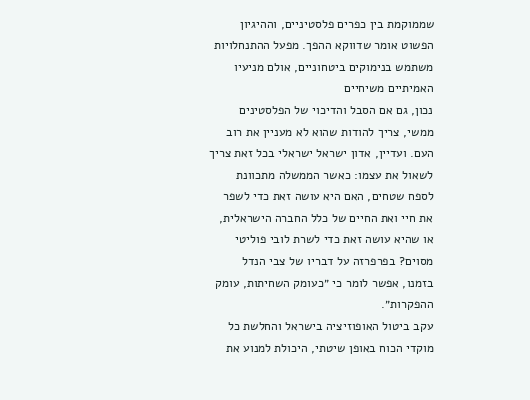שממוקמת בין כפרים פלסטיניים, וההיגיון הפשוט אומר שדווקא ההפך. מפעל ההתנחלויות משתמש בנימוקים ביטחוניים, אולם מניעיו האמיתיים משיחיים
נכון, גם אם הסבל והדיכוי של הפלסטינים ממשי, צריך להודות שהוא לא מעניין את רוב העם. ועדיין, אדון ישראל ישראלי בכל זאת צריך לשאול את עצמו: כאשר הממשלה מתכוונת לספח שטחים, האם היא עושה זאת כדי לשפר את חיי ואת החיים של כלל החברה הישראלית, או שהיא עושה זאת כדי לשרת לובי פוליטי מסוים? בפרפרזה על דבריו של צבי הנדל בזמנו, אפשר לומר כי ״כעומק השחיתות, עומק ההפקרות״.
עקב ביטול האופוזיציה בישראל והחלשת כל מוקדי הכוח באופן שיטתי, היכולת למנוע את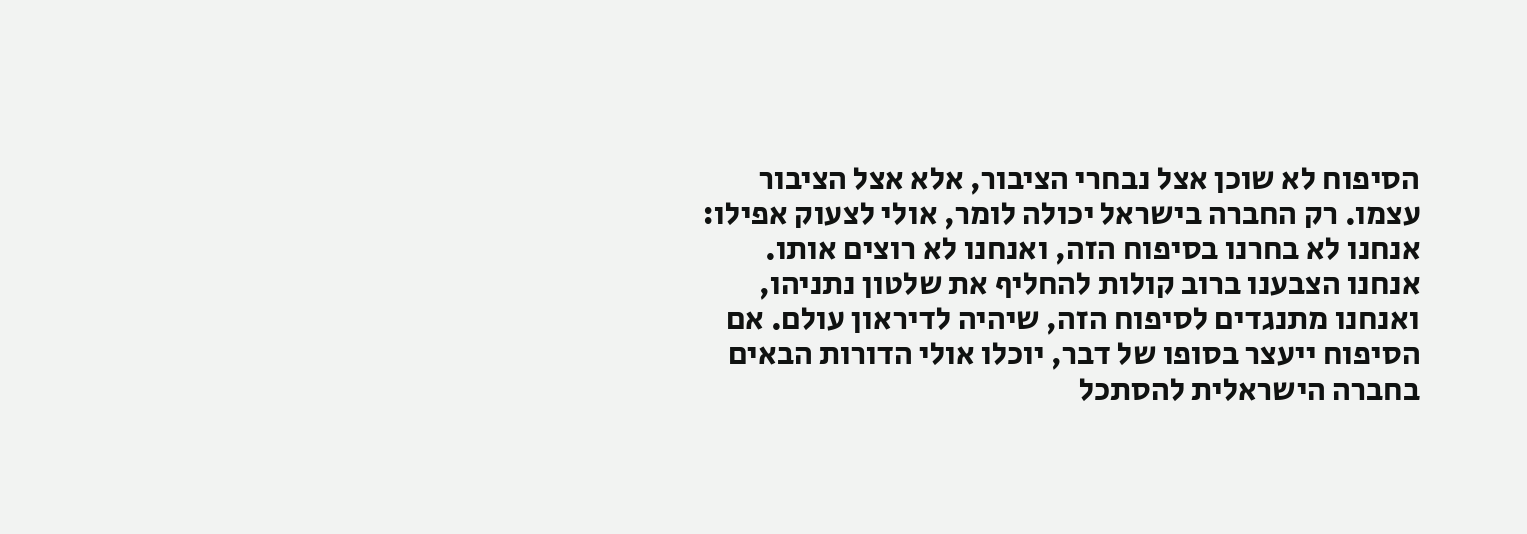הסיפוח לא שוכן אצל נבחרי הציבור, אלא אצל הציבור עצמו. רק החברה בישראל יכולה לומר, אולי לצעוק אפילו: אנחנו לא בחרנו בסיפוח הזה, ואנחנו לא רוצים אותו. אנחנו הצבענו ברוב קולות להחליף את שלטון נתניהו, ואנחנו מתנגדים לסיפוח הזה, שיהיה לדיראון עולם. אם הסיפוח ייעצר בסופו של דבר, יוכלו אולי הדורות הבאים בחברה הישראלית להסתכל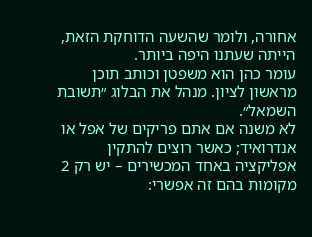אחורה, ולומר שהשעה הדוחקת הזאת, הייתה שעתנו היפה ביותר.
עומר כהן הוא משפטן וכותב תוכן מראשון לציון. מנהל את הבלוג ״תשובת השמאל״.
לא משנה אם אתם פריקים של אפל או אנדרואיד; כאשר רוצים להתקין אפליקציה באחד המכשירים – יש רק 2 מקומות בהם זה אפשרי: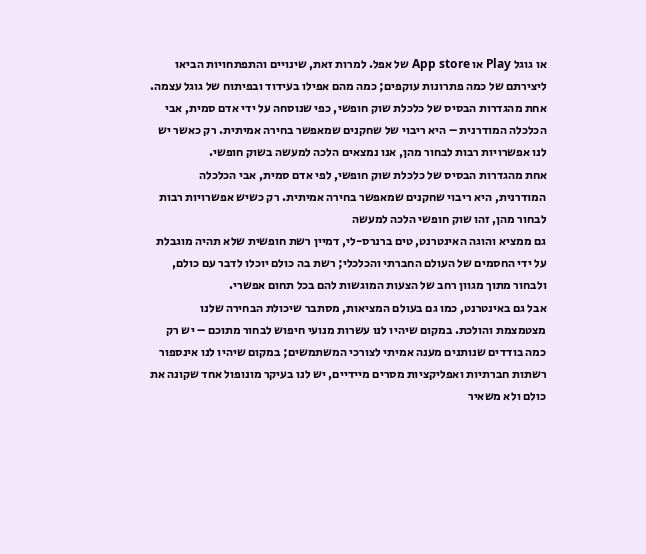או גוגל Play או App store של אפל. למרות זאת, שינויים והתפתחויות הביאו ליצירתם של כמה פתרונות עוקפים; כמה מהם אפילו בעידוד ובפיתוח של גוגל עצמה.
אחת מהגדרות הבסיס של כלכלת שוק חופשי, כפי שנוסחה על ידי אדם סמית, אבי הכלכלה המודרנית – היא ריבוי של שחקנים שמאפשר בחירה אמיתית. רק כאשר יש לנו אפשרויות רבות לבחור מהן, אנו נמצאים הלכה למעשה בשוק חופשי.
אחת מהגדרות הבסיס של כלכלת שוק חופשי, לפי אדם סמית, אבי הכלכלה המודרנית, היא ריבוי שחקנים שמאפשר בחירה אמיתית. רק כשיש אפשרויות רבות לבחור מהן, זהו שוק חופשי הלכה למעשה
גם ממציא והוגה האינטרנט, טים ברנרס-לי, דמיין רשת חופשית שלא תהיה מוגבלת על ידי החסמים של העולם החברתי והכלכלי; רשת בה כולם יוכלו לדבר עם כולם, ולבחור מתוך מגוון רחב של הצעות המוגשות להם בכל תחום אפשרי.
אבל גם באינטרנט, כמו גם בעולם המציאות, מסתבר שיכולת הבחירה שלנו מצטמצמת והולכת. במקום שיהיו לנו עשרות מנועי חיפוש לבחור מתוכם – יש רק כמה בודדים שנותנים מענה אמיתי לצורכי המשתמשים; במקום שיהיו לנו אינספור רשתות חברתיות ואפליקציות מסרים מיידיים, יש לנו בעיקר מונופול אחד שקונה את כולם ולא משאיר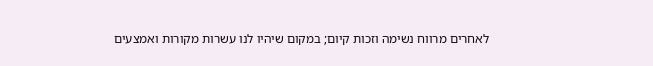לאחרים מרווח נשימה וזכות קיום; במקום שיהיו לנו עשרות מקורות ואמצעים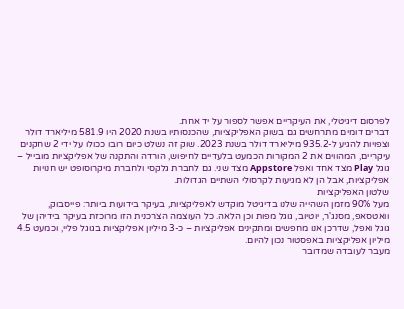לפרסום דיגיטלי, את העיקריים אפשר לספור על יד אחת.
דברים דומים מתרחשים גם בשוק האפליקציות, שהכנסותיו בשנת 2020 היו 581.9 מיליארד דולר וצפויות להגיע ל-935.2 מיליארד דולר בשנת 2023. שוק זה נשלט כיום רובו ככולו על ידי 2 שחקנים עיקריים, המהווים את 2 המקורות הכמעט בלעדיים לחיפוש, הורדה והתקנה של אפליקציות מובייל – גוגל Play מצד אחד ואפל Appstore מצד שני. גם לחברת גלקסי ולחברת מיקרוסופט יש חנויות אפליקציות, אבל הן לא מגיעות לקרסולי השתיים הגדולות.
שלטון האפליקציות
מעל 90% מזמן השהייה שלנו בדיגיטל מוקדש לאפליקציות, בעיקר בידועות ביותר: פייסבוק, וואטסאפ, מסנג'ר, יוטיוב, גוגל מפות וכן הלאה. כל העוצמה הצרכנית הזו מרוכזת בעיקר בידיהן של גוגל ואפל, שדרכן אנו מחפשים ומתקינים אפליקציות – כ-3 מיליון אפליקציות בגוגל פליי, וכמעט 4.5 מיליון אפליקציות באפסטור נכון להיום.
מעבר לעובדה שמדובר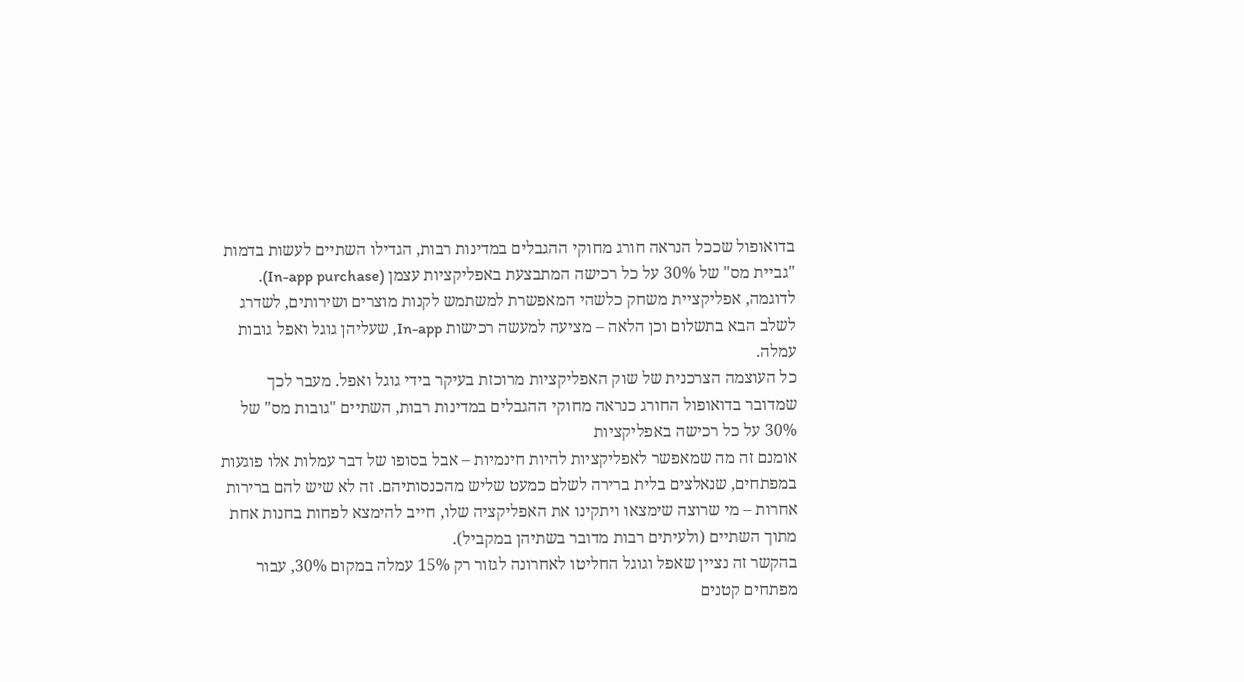בדואופול שככל הנראה חורג מחוקי ההגבלים במדינות רבות, הגדילו השתיים לעשות בדמות "גביית מס" של 30% על כל רכישה המתבצעת באפליקציות עצמן (In-app purchase). לדוגמה, אפליקציית משחק כלשהי המאפשרת למשתמש לקנות מוצרים ושירותים, לשדרג לשלב הבא בתשלום וכן הלאה – מציעה למעשה רכישות In-app, שעליהן גוגל ואפל גובות עמלה.
כל העוצמה הצרכנית של שוק האפליקציות מרוכזת בעיקר בידי גוגל ואפל. מעבר לכך שמדובר בדואופול החורג כנראה מחוקי ההגבלים במדינות רבות, השתיים "גובות מס" של 30% על כל רכישה באפליקציות
אומנם זה מה שמאפשר לאפליקציות להיות חינמיות – אבל בסופו של דבר עמלות אלו פוגעות במפתחים, שנאלצים בלית ברירה לשלם כמעט שליש מהכנסותיהם. זה לא שיש להם ברירות אחרות – מי שרוצה שימצאו ויתקינו את האפליקציה שלו, חייב להימצא לפחות בחנות אחת מתוך השתיים (ולעיתים רבות מדובר בשתיהן במקביל).
בהקשר זה נציין שאפל וגוגל החליטו לאחרונה לגזור רק 15% עמלה במקום 30%, עבור מפתחים קטנים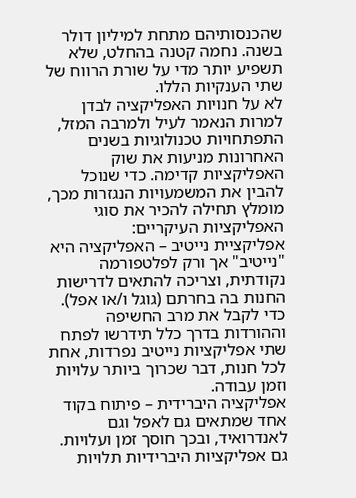שהכנסותיהם מתחת למיליון דולר בשנה. נחמה קטנה בהחלט, שלא תשפיע יותר מדי על שורת הרווח של שתי הענקיות הללו.
לא על חנויות האפליקציה לבדן
למרות הנאמר לעיל ולמרבה המזל, התפתחויות טכנולוגיות בשנים האחרונות מניעות את שוק האפליקציות קדימה. כדי שנוכל להבין את המשמעויות הנגזרות מכך, מומלץ תחילה להכיר את סוגי האפליקציות העיקריים:
אפליקציית נייטיב – האפליקציה היא "נייטיב" אך ורק לפלטפורמה נקודתית, וצריכה להתאים לדרישות החנות בה בחרתם (גוגל ו/או אפל). כדי לקבל את מרב החשיפה וההורדות בדרך כלל תידרשו לפתח שתי אפליקציות נייטיב נפרדות, אחת לכל חנות, דבר שכרוך ביותר עלויות וזמן עבודה.
אפליקציה היברידית – פיתוח בקוד אחד שמתאים גם לאפל וגם לאנדרואיד, ובכך חוסך זמן ועלויות. גם אפליקציות היברידיות תלויות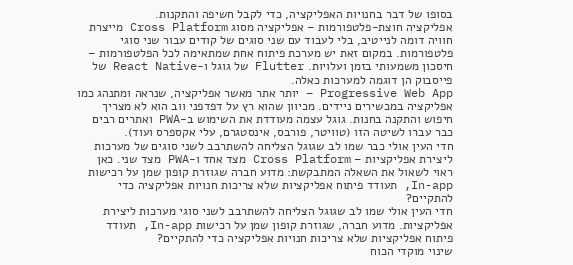בסופו של דבר בחנויות האפליקציה, כדי לקבל חשיפה והתקנות.
אפליקציה חוצת-פלטפורמות – אפליקציה מסוג Cross Platform מייצרת חוויה דומה לנייטיב, בלי לעבוד עם שני סוגים של קודים עבור שני סוגי פלטפורמות. במקום זאת יש מערכת פיתוח אחת שמתאימה לכל הפלטפורמות – חיסכון משמעותי בזמן ועלויות. Flutter של גוגל ו-React Native של פייסבוק הן דוגמה למערכות כאלה.
Progressive Web App – יותר אתר מאשר אפליקציה, שנראה ומתנהג כמו אפליקציה במכשירים ניידים. מכיוון שהוא רץ על דפדפני ווב הוא לא מצריך חיפוש והתקנה בחנות. גוגל עצמה מעודדת את השימוש ב-PWA ואתרים רבים כבר עברו לשיטה הזו (טוויטר, פורבס, אינסטגרם, עלי אקספרס ועוד).
חדי העין אולי כבר שמו לב שגוגל הצליחה להשתרבב לשני סוגים של מערכות ליצירת אפליקציות – Cross Platform מצד אחד ו-PWA מצד שני. כאן ראוי לשאול את השאלה המתבקשת: מדוע חברה שגוזרת קופון שמן על רכישות In-app, תעודד פיתוח אפליקציות שלא צריכות חנויות אפליקציה כדי להתקיים?
חדי העין אולי שמו לב שגוגל הצליחה להשתרבב לשני סוגי מערכות ליצירת אפליקציות. מדוע חברה, שגוזרת קופון שמן על רכישות In-app, תעודד פיתוח אפליקציות שלא צריכות חנויות אפליקציה כדי להתקיים?
שינוי מוקדי הכוח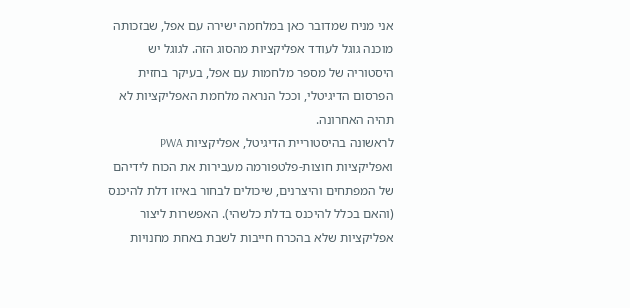אני מניח שמדובר כאן במלחמה ישירה עם אפל, שבזכותה מוכנה גוגל לעודד אפליקציות מהסוג הזה. לגוגל יש היסטוריה של מספר מלחמות עם אפל, בעיקר בחזית הפרסום הדיגיטלי, וככל הנראה מלחמת האפליקציות לא תהיה האחרונה.
לראשונה בהיסטוריית הדיגיטל, אפליקציות PWA ואפליקציות חוצות-פלטפורמה מעבירות את הכוח לידיהם של המפתחים והיצרנים, שיכולים לבחור באיזו דלת להיכנס (והאם בכלל להיכנס בדלת כלשהי). האפשרות ליצור אפליקציות שלא בהכרח חייבות לשבת באחת מחנויות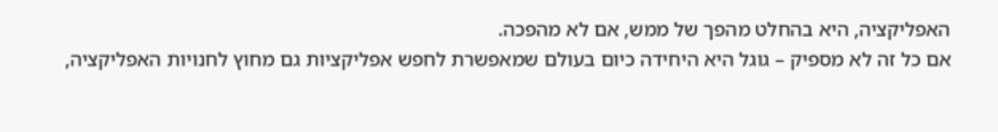האפליקציה, היא בהחלט מהפך של ממש, אם לא מהפכה.
אם כל זה לא מספיק – גוגל היא היחידה כיום בעולם שמאפשרת לחפש אפליקציות גם מחוץ לחנויות האפליקציה,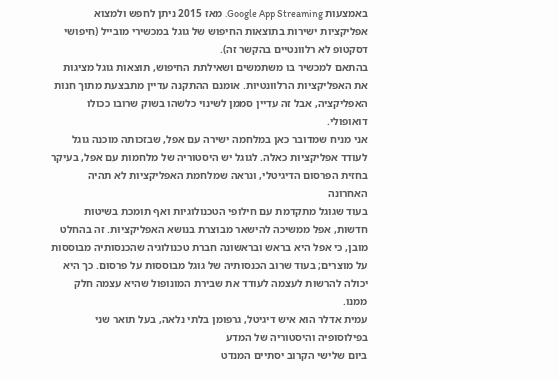באמצעות Google App Streaming. מאז 2015 ניתן לחפש ולמצוא אפליקציות ישירות בתוצאות החיפוש של גוגל במכשירי מובייל (חיפושי דסקטופ לא רלוונטיים בהקשר זה).
בהתאם למכשיר בו משתמשים ושאילתת החיפוש, תוצאות גוגל מציגות את האפליקציות הרלוונטיות. אומנם ההתקנה עדיין מתבצעת מתוך חנות האפליקציה, אבל זה עדיין סממן לשינוי כלשהו בשוק שרובו ככולו דואופולי.
אני מניח שמדובר כאן במלחמה ישירה עם אפל, שבזכותה מוכנה גוגל לעודד אפליקציות כאלה. לגוגל יש היסטוריה של מלחמות עם אפל, בעיקר בחזית הפרסום הדיגיטלי, ונראה שמלחמת האפליקציות לא תהיה האחרונה
בעוד שגוגל מתקדמת עם חילופי הטכנולוגיות ואף תומכת בשיטות חדשות, אפל ממשיכה להישאר מבוצרת בנושא האפליקציות. זה בהחלט מובן, כי אפל היא בראש ובראשונה חברת טכנולוגיה שהכנסותיה מבוססות על מוצרים; בעוד שרוב הכנסותיה של גוגל מבוססות על פרסום. כך היא יכולה להרשות לעצמה לעודד את שבירת המונופול שהיא עצמה חלק ממנו.
עמית אדלר הוא איש דיגיטל, גרפומן בלתי נלאה, בעל תואר שני בפילוסופיה והיסטוריה של המדע
ביום שלישי הקרוב יסתיים המנדט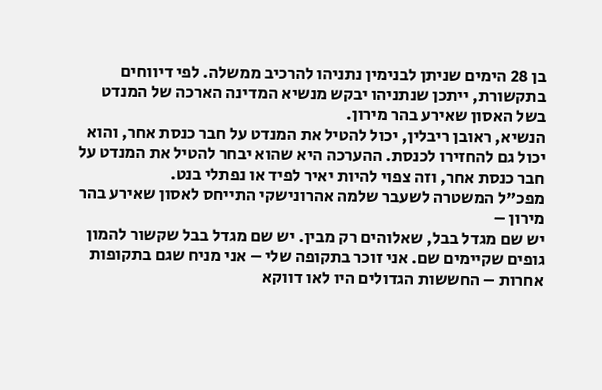בן 28 הימים שניתן לבנימין נתניהו להרכיב ממשלה. לפי דיווחים בתקשורת, ייתכן שנתניהו יבקש מנשיא המדינה הארכה של המנדט בשל האסון שאירע בהר מירון.
הנשיא, ראובן ריבלין, יכול להטיל את המנדט על חבר כנסת אחר, והוא יכול גם להחזירו לכנסת. ההערכה היא שהוא יבחר להטיל את המנדט על חבר כנסת אחר, וזה צפוי להיות יאיר לפיד או נפתלי בנט.
מפכ"ל המשטרה לשעבר שלמה אהרונישקי התייחס לאסון שאירע בהר מירון –
יש שם מגדל בבל, שאלוהים רק מבין. יש שם מגדל בבל שקשור להמון גופים שקיימים שם. אני זוכר בתקופה שלי – אני מניח שגם בתקופות אחרות – החששות הגדולים היו לאו דווקא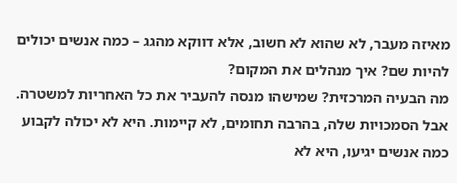מאיזה מעבר, לא שהוא לא חשוב, אלא דווקא מהגג – כמה אנשים יכולים להיות שם? איך מנהלים את המקום?
מה הבעיה המרכזית? שמישהו מנסה להעביר את כל האחריות למשטרה. אבל הסמכויות שלה, בהרבה תחומים, לא קיימות. היא לא יכולה לקבוע כמה אנשים יגיעו, היא לא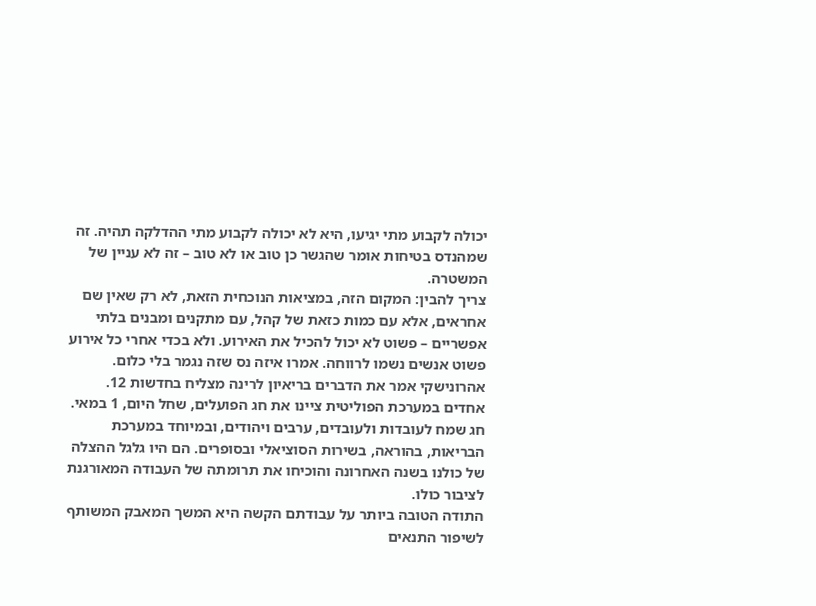יכולה לקבוע מתי יגיעו, היא לא יכולה לקבוע מתי ההדלקה תהיה. זה שמהנדס בטיחות אומר שהגשר כן טוב או לא טוב – זה לא עניין של המשטרה.
צריך להבין: המקום הזה, במציאות הנוכחית הזאת, לא רק שאין שם אחראים, אלא עם כמות כזאת של קהל, עם מתקנים ומבנים בלתי אפשריים – פשוט לא יכול להכיל את האירוע. ולא בכדי אחרי כל אירוע פשוט אנשים נשמו לרווחה. אמרו איזה נס שזה נגמר בלי כלום.
אהרונישקי אמר את הדברים בריאיון לרינה מצליח בחדשות 12.
אחדים במערכת הפוליטית ציינו את חג הפועלים, שחל היום, 1 במאי.
חג שמח לעובדות ולעובדים, ערבים ויהודים, ובמיוחד במערכת הבריאות, בהוראה, בשירות הסוציאלי ובסופרים. הם היו גלגל ההצלה של כולנו בשנה האחרונה והוכיחו את תרומתה של העבודה המאורגנת לציבור כולו.
התודה הטובה ביותר על עבודתם הקשה היא המשך המאבק המשותף לשיפור התנאים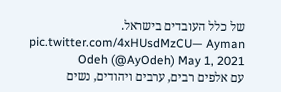של כלל העובדים בישראל. pic.twitter.com/4xHUsdMzCU— Ayman Odeh (@AyOdeh) May 1, 2021
עם אלפים רבים, ערבים ויהודים, נשים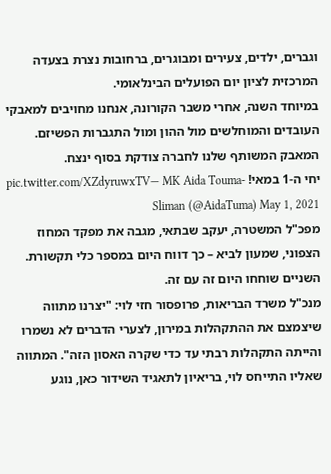וגברים, ילדים, צעירים ומבוגרים, ברחובות נצרת בצעדה המרכזית לציון יום הפועלים הבינלאומי.
במיוחד השנה, אחרי משבר הקורונה, אנחנו מחויבים למאבקי העובדים והמוחלשים מול ההון ומול התגברות הפשיזם. המאבק המשותף שלנו לחברה צודקת בסוף ינצח.
יחי ה-1 במאי! pic.twitter.com/XZdyruwxTV— MK Aida Touma-Sliman (@AidaTuma) May 1, 2021
מפכ"ל המשטרה, יעקב שבתאי, מגבה את מפקד המחוז הצפוני, שמעון לביא – כך דווח היום במספר כלי תקשורת. השניים שוחחו היום זה עם זה.
מנכ"ל משרד הבריאות, פרופסור חזי לוי: "יצרנו מתווה שיצמצם את ההתקהלות במירון, לצערי הדברים לא נשמרו והייתה התקהלות רבתי עד כדי שקרה האסון הזה". המתווה שאליו התייחס לוי, בריאיון לתאגיד השידור כאן, נוגע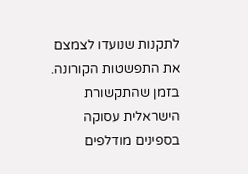לתקנות שנועדו לצמצם את התפשטות הקורונה.
בזמן שהתקשורת הישראלית עסוקה בספינים מודלפים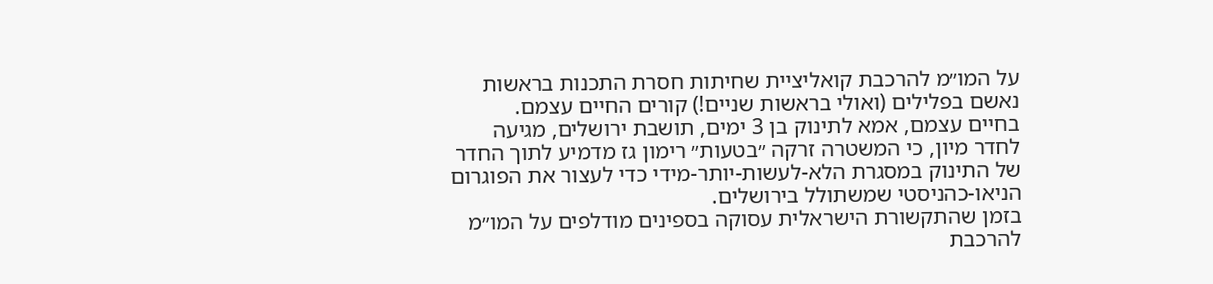על המו״מ להרכבת קואליציית שחיתות חסרת התכנות בראשות נאשם בפלילים (ואולי בראשות שניים!) קורים החיים עצמם.
בחיים עצמם, אמא לתינוק בן 3 ימים, תושבת ירושלים, מגיעה לחדר מיון, כי המשטרה זרקה ״בטעות״ רימון גז מדמיע לתוך החדר של התינוק במסגרת הלא-לעשות-יותר-מידי כדי לעצור את הפוגרום הניאו-כהניסטי שמשתולל בירושלים.
בזמן שהתקשורת הישראלית עסוקה בספינים מודלפים על המו״מ להרכבת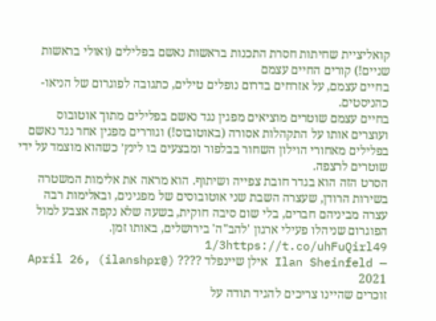קואליציית שחיתות חסרת התכנות בראשות נאשם בפלילים (ואולי בראשות שניים!) קורים החיים עצמם
בחיים עצמם, על אזרחים בדרום נופלים טילים, כתגובה לפוגרום של הניאו-כהניסטים.
בחיים עצמם שוטרים מוציאים מפגין נגד נאשם בפלילים מתוך אוטובוס ועוצרים אותו על התקהלות אסורה (באוטובוס!) וגוררים מפגין אחר נגד נאשם בפלילים מאחורי הוילון השחור בבלפור ומבצעים בו לינץ׳ כשהוא מוצמד על ידי שוטרים לרצפה.
הסרט הזה הוא בגדר חובת צפייה ושיתוף. הוא מראה את אלימות המשטרה בשירות הרודן, שעצרה השבת שני אוטובוסים של מפגינים, ובאלימות רבה עצרה מביניהם חברים, בלי שום סיבה חוקית, בשעה שלא נקפה אצבע למול הפוגרום שניהלו פעילי ארגון 'להב"ה' בירושלים, באותו זמן. 1/3https://t.co/uhFuQirl49
— Ilan Sheinfeld אילן שיינפלד ???? (@ilanshpr) April 26, 2021
זוכרים שהיינו צריכים להגיד תודה על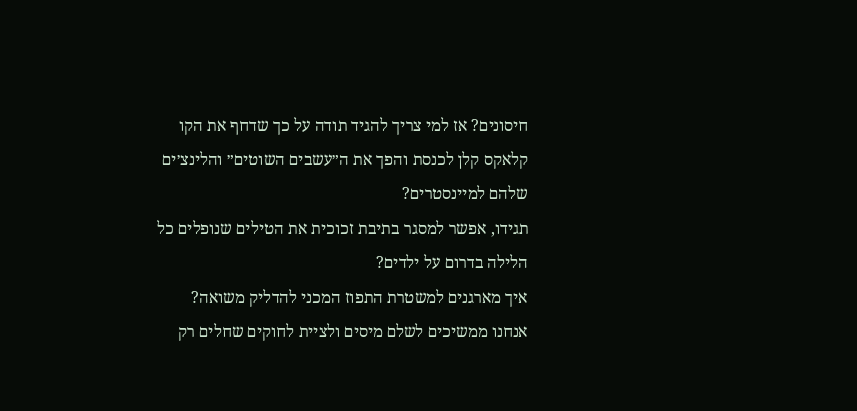חיסונים? אז למי צריך להגיד תודה על כך שדחף את הקו קלאקס קלן לכנסת והפך את ה״עשבים השוטים״ והלינצ׳ים שלהם למיינסטרים?
תגידו, אפשר למסגר בתיבת זכוכית את הטילים שנופלים כל הלילה בדרום על ילדים?
איך מארגנים למשטרת התפוז המכני להדליק משואה?
אנחנו ממשיכים לשלם מיסים ולציית לחוקים שחלים רק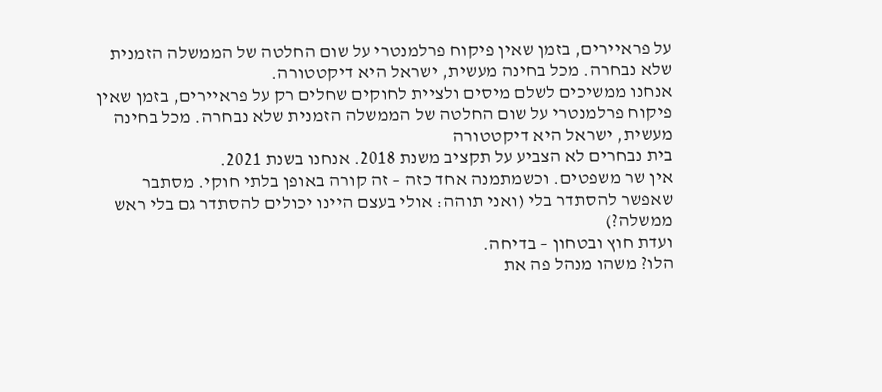על פראיירים, בזמן שאין פיקוח פרלמנטרי על שום החלטה של הממשלה הזמנית שלא נבחרה. מכל בחינה מעשית, ישראל היא דיקטטורה.
אנחנו ממשיכים לשלם מיסים ולציית לחוקים שחלים רק על פראיירים, בזמן שאין פיקוח פרלמנטרי על שום החלטה של הממשלה הזמנית שלא נבחרה. מכל בחינה מעשית, ישראל היא דיקטטורה
בית נבחרים לא הצביע על תקציב משנת 2018. אנחנו בשנת 2021.
אין שר משפטים. וכשמתמנה אחד כזה – זה קורה באופן בלתי חוקי. מסתבר שאפשר להסתדר בלי (ואני תוהה: אולי בעצם היינו יכולים להסתדר גם בלי ראש ממשלה?)
ועדת חוץ ובטחון – בדיחה.
הלו? משהו מנהל פה את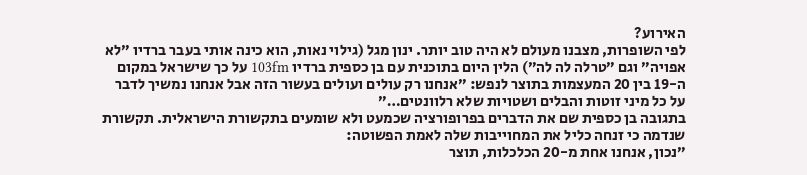האירוע?
לפי השופרות, מצבנו מעולם לא היה טוב יותר. ינון מגל (גילוי נאות, הוא כינה אותי בעבר ברדיו ״לא אפויה״ וגם ״טרלה לה לה״) הלין היום בתוכנית עם בן כספית ברדיו 103fm על כך שישראל במקום ה-19 בין 20 המעצמות בתוצר לנפש: ״אנחנו רק עולים ועולים בעשור הזה אבל אנחנו נמשיך לדבר על כל מיני זוטות והבלים ושטויות שלא רלוונטים…״
בתגובה בן כספית שם את הדברים בפרופורציה שכמעט ולא שומעים בתקשורת הישראלית. תקשורת שנדמה כי זנחה כליל את המחוייבות שלה לאמת הפשוטה:
״נכון, אנחנו אחת מ-20 הכלכלות, תוצר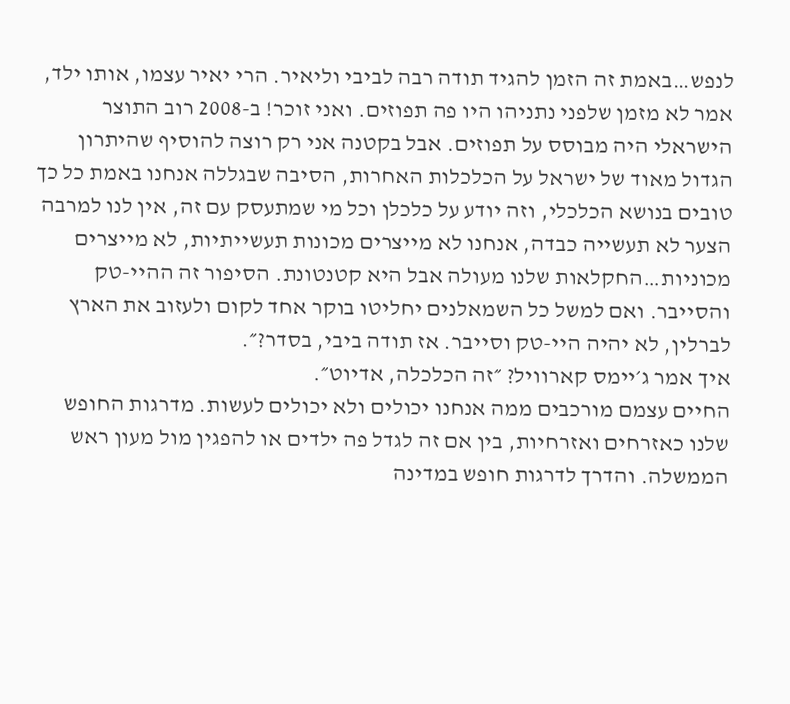לנפש…באמת זה הזמן להגיד תודה רבה לביבי וליאיר. הרי יאיר עצמו, אותו ילד, אמר לא מזמן שלפני נתניהו היו פה תפוזים. ואני זוכר! ב-2008 רוב התוצר הישראלי היה מבוסס על תפוזים. אבל בקטנה אני רק רוצה להוסיף שהיתרון הגדול מאוד של ישראל על הכלכלות האחרות, הסיבה שבגללה אנחנו באמת כל כך טובים בנושא הכלכלי, וזה יודע על כלכלן וכל מי שמתעסק עם זה, אין לנו למרבה הצער לא תעשייה כבדה, אנחנו לא מייצרים מכונות תעשייתיות, לא מייצרים מכוניות…החקלאות שלנו מעולה אבל היא קטנטונת. הסיפור זה ההיי-טק והסייבר. ואם למשל כל השמאלנים יחליטו בוקר אחד לקום ולעזוב את הארץ לברלין, לא יהיה היי-טק וסייבר. אז תודה ביבי, בסדר?״.
איך אמר ג׳יימס קארוויל? ״זה הכלכלה, אדיוט״.
החיים עצמם מורכבים ממה אנחנו יכולים ולא יכולים לעשות. מדרגות החופש שלנו כאזרחים ואזרחיות, בין אם זה לגדל פה ילדים או להפגין מול מעון ראש הממשלה. והדרך לדרגות חופש במדינה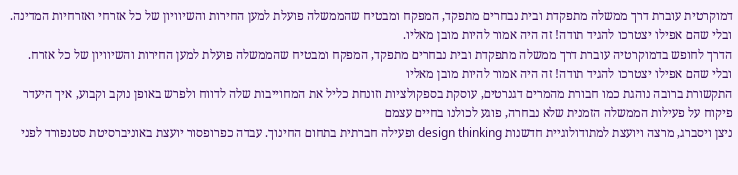דמוקרטית עוברת דרך ממשלה מתפקדת ובית נבחרים מתפקד, המפקח ומבטיח שהממשלה פועלת למען החירות והשיוויון של כל אזרחי ואזרחיות המדינה. ובלי שהם אפילו יצטרכו להגיד תודה! זה היה אמור להיות מובן מאליו.
הדרך לחופש בדמוקרטיה עוברת דרך ממשלה מתפקדת ובית נבחרים מתפקד, המפקח ומבטיח שהממשלה פועלת למען החירות והשיוויון של כל אזרח. ובלי שהם אפילו יצטרכו להגיד תודה! זה היה אמור להיות מובן מאליו
התקשורת ברובה נוהגת כמו חבורת מהמרים דגנרטים, עוסקת בספקולציות וזונחת כליל את המחוייבות שלה לדווח ולפרש באופן נוקב וקבוע, איך היעדר פיקוח על פעילות הממשלה הזמנית שלא נבחרה, פוגע לכולנו בחיים עצמם
ניצן ויסברג, מרצה ויועצת למתודולוגיית חדשנות design thinking ופעילה חברתית בתחום החינוך. עבדה כפרופסור יועצת באוניברסיטת סטנפורד לפני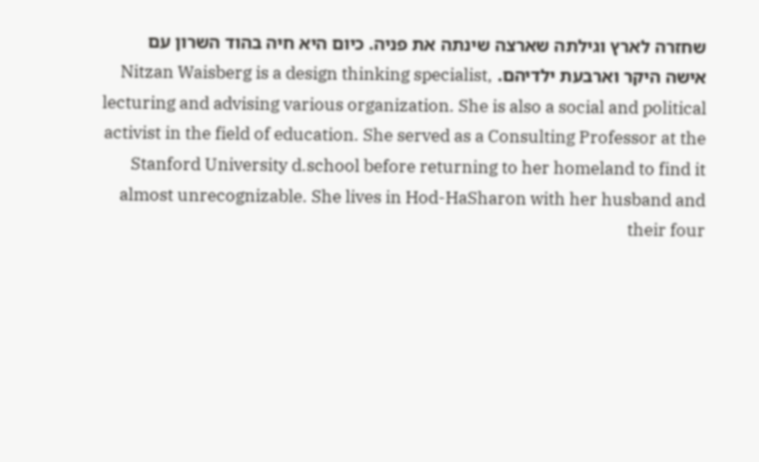שחזרה לארץ וגילתה שארצה שינתה את פניה. כיום היא חיה בהוד השרון עם אישה היקר וארבעת ילדיהם. Nitzan Waisberg is a design thinking specialist, lecturing and advising various organization. She is also a social and political activist in the field of education. She served as a Consulting Professor at the Stanford University d.school before returning to her homeland to find it almost unrecognizable. She lives in Hod-HaSharon with her husband and their four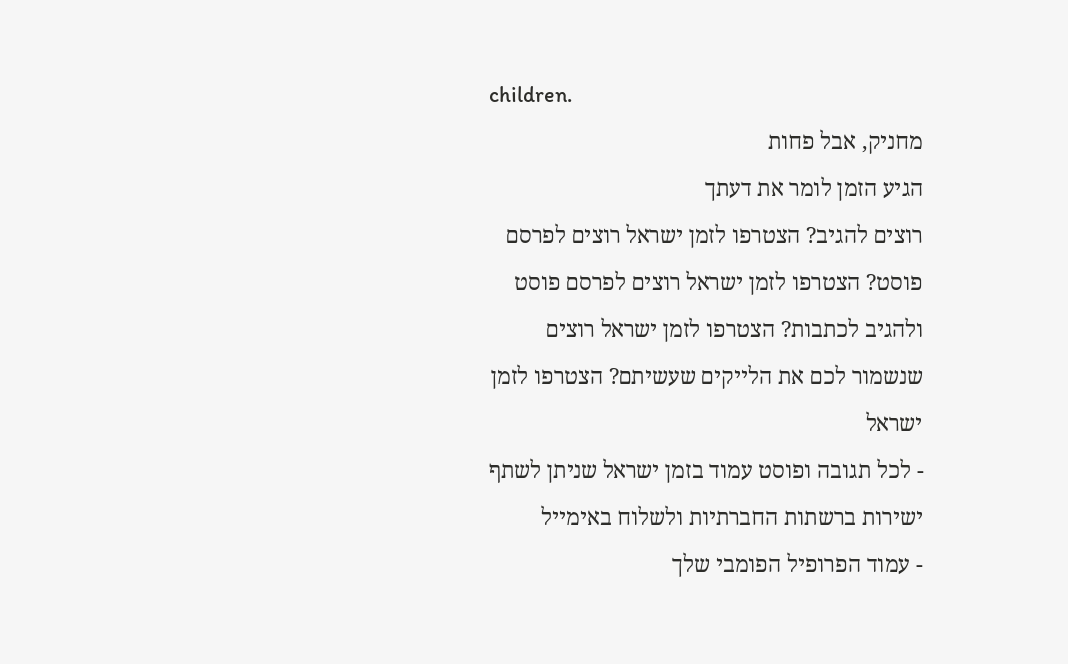children.
מחניק, אבל פחות
הגיע הזמן לומר את דעתך
רוצים להגיב? הצטרפו לזמן ישראל רוצים לפרסם פוסט? הצטרפו לזמן ישראל רוצים לפרסם פוסט ולהגיב לכתבות? הצטרפו לזמן ישראל רוצים שנשמור לכם את הלייקים שעשיתם? הצטרפו לזמן ישראל
- לכל תגובה ופוסט עמוד בזמן ישראל שניתן לשתף ישירות ברשתות החברתיות ולשלוח באימייל
- עמוד הפרופיל הפומבי שלך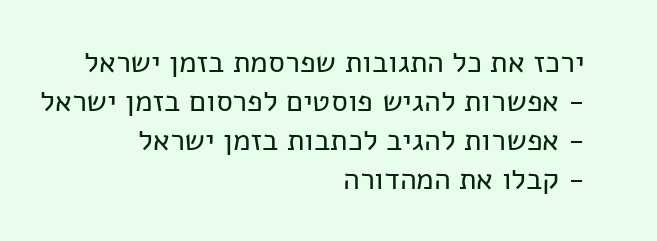ירכז את כל התגובות שפרסמת בזמן ישראל
- אפשרות להגיש פוסטים לפרסום בזמן ישראל
- אפשרות להגיב לכתבות בזמן ישראל
- קבלו את המהדורה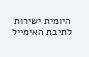היומית ישירות לתיבת האימייל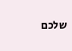שלכם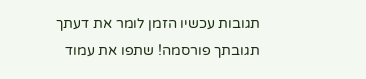תגובות עכשיו הזמן לומר את דעתך
תגובתך פורסמה! שתפו את עמוד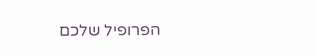הפרופיל שלכם